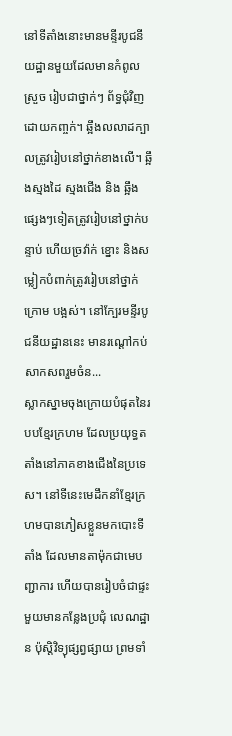នៅទីតាំងនោះមានមន្ទីរបូជនីយដ្ឋានមួយដែលមានកំពូលស្រួច រៀបជាថ្នាក់ៗ ព័ទ្ធជុំវិញដោយកពា្ចក់។ ឆ្អឹងលលាដក្បាលត្រូវរៀបនៅថ្នាក់ខាងលើ។ ឆ្អឹងស្មងដៃ ស្មងជើង និង ឆ្អឹងផេ្សងៗទៀតត្រូវរៀបនៅថ្នាក់បន្ទាប់ ហើយច្រវ៉ាក់ ខ្នោះ និងសម្លៀកបំពាក់ត្រូវរៀបនៅថ្នាក់ក្រោម បង្អស់។ នៅក្បែរមន្ទីរបូជនីយដ្ឋាននេះ មានរណ្ដៅកប់ សាកសពរួមចំន...
ស្លាកស្នាមចុងក្រោយបំផុតនៃរបបខ្មែរក្រហម ដែលប្រយុទ្ធតតាំងនៅភាគខាងជើងនៃប្រទេស។ នៅទីនេះមេដឹកនាំខ្មែរក្រហមបានភៀសខ្លួនមកបោះទីតាំង ដែលមានតាម៉ុកជាមេបញ្ជាការ ហើយបានរៀបចំជាផ្ទះមួយមានកន្លែងប្រជុំ លេណដ្ឋាន ប៉ុស្តិវិទ្យុផ្សព្វផ្សាយ ព្រមទាំ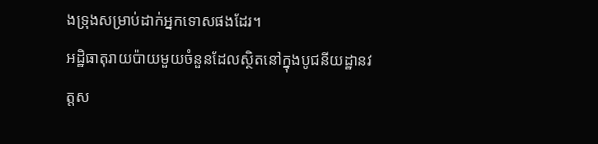ងទ្រុងសម្រាប់ដាក់អ្នកទោសផងដែរ។
អដ្ឋិធាតុរាយប៉ាយមួយចំនួនដែលស្ថិតនៅក្នុងបូជនីយដ្ឋានវត្តស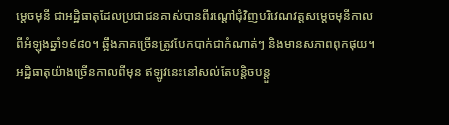មេ្ដចមុនី ជាអដ្ឋិធាតុដែលប្រជាជនគាស់បានពីរណ្ដៅជុំវិញបរិវេណវត្តសមេ្ដចមុនីកាលពីអំឡុងឆ្នាំ១៩៨០។ ឆ្អឹងភាគច្រើនត្រូវបែកបាក់ជាកំណាត់ៗ និងមានសភាពពុកផុយ។ អដ្ឋិធាតុយ៉ាងច្រើនកាលពីមុន ឥឡូវនេះនៅសល់តែបន្តិចបន្តួ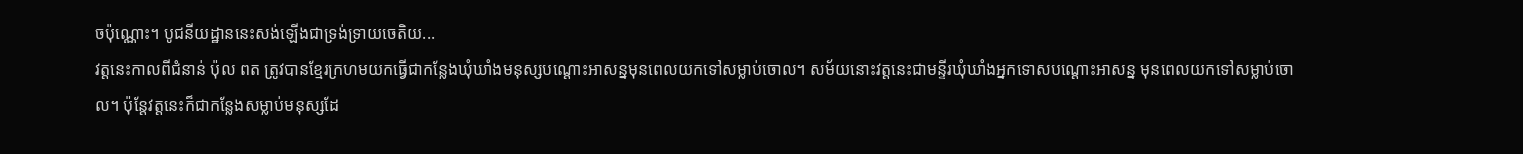ចប៉ុណ្ណោះ។ បូជនីយដ្ឋាននេះសង់ឡើងជាទ្រង់ទ្រាយចេតិយ...
វត្តនេះកាលពីជំនាន់ ប៉ុល ពត ត្រូវបានខ្មែរក្រហមយកធើ្វជាកន្លែងឃុំឃាំងមនុស្សបណ្ដោះអាសន្នមុនពេលយកទៅសម្លាប់ចោល។ សម័យនោះវត្តនេះជាមន្ទីរឃុំឃាំងអ្នកទោសបណ្ដោះអាសន្ន មុនពេលយកទៅសម្លាប់ចោល។ ប៉ុន្តែវត្តនេះក៏ជាកន្លែងសម្លាប់មនុស្សដែ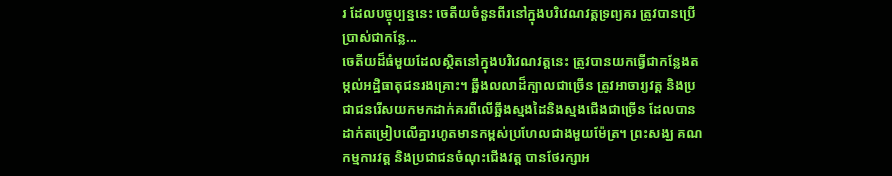រ ដែលបច្ចុប្បន្ននេះ ចេតីយចំនួនពីរនៅក្នុងបរិវេណវត្តទ្រព្យគរ ត្រូវបានប្រើប្រាស់ជាកន្លែ...
ចេតីយដ៏ធំមួយដែលស្ថិតនៅក្នុងបរិវេណវត្តនេះ ត្រូវបានយកធ្វើជាកន្លែងតម្កល់អដ្ឋិធាតុជនរងគ្រោះ។ ឆ្អឹងលលាដ៏ក្បាលជាច្រើន ត្រូវអាចារ្យវត្ត និងប្រជាជនរើសយកមកដាក់គរពីលើឆ្អឹងស្មងដៃនិងស្មងជើងជាច្រើន ដែលបានដាក់តម្រៀបលើគ្នារហូតមានកម្ពស់ប្រហែលជាងមួយម៉ែត្រ។ ព្រះសង្ឃ គណកម្មការវត្ត និងប្រជាជនចំណុះជើងវត្ត បានថែរក្សាអ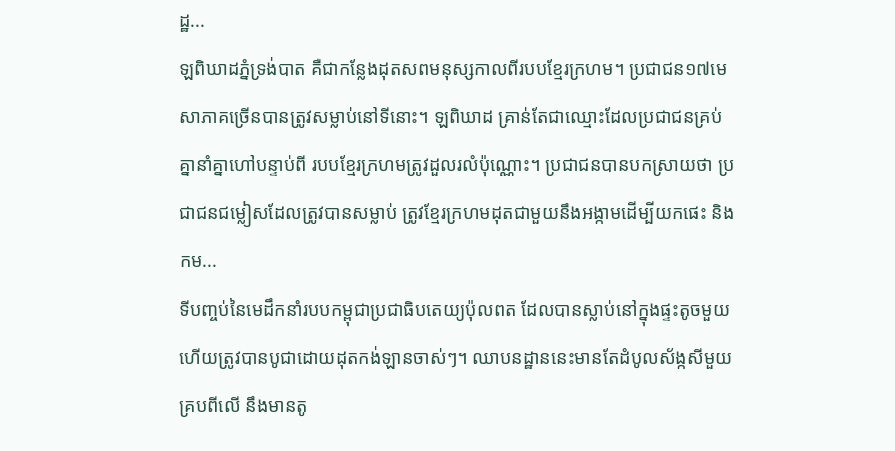ដ្ឋ...
ឡពិឃាដភ្នំទ្រង់បាត គឺជាកន្លែងដុតសពមនុស្សកាលពីរបបខ្មែរក្រហម។ ប្រជាជន១៧មេសាភាគច្រើនបានត្រូវសម្លាប់នៅទីនោះ។ ឡពិឃាដ គ្រាន់តែជាឈ្មោះដែលប្រជាជនគ្រប់គ្នានាំគ្នាហៅបន្ទាប់ពី របបខ្មែរក្រហមត្រូវដួលរលំប៉ុណ្ណោះ។ ប្រជាជនបានបកស្រាយថា ប្រជាជនជម្លៀសដែលត្រូវបានសម្លាប់ ត្រូវខ្មែរក្រហមដុតជាមួយនឹងអង្កាមដើម្បីយកផេះ និងកម...
ទីបញ្ចប់នៃមេដឹកនាំរបបកម្ពុជាប្រជាធិបតេយ្យប៉ុលពត ដែលបានស្លាប់នៅក្នុងផ្ទះតូចមួយហើយត្រូវបានបូជាដោយដុតកង់ឡានចាស់ៗ។ ឈាបនដ្ឋាននេះមានតែដំបូលស័ង្កសីមួយគ្របពីលើ នឹងមានតូ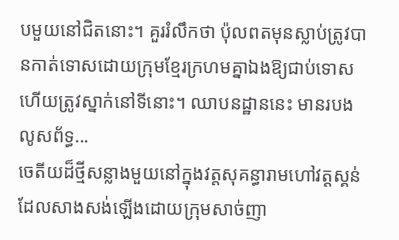បមួយនៅជិតនោះ។ គួររំលឹកថា ប៉ុលពតមុនស្លាប់ត្រូវបានកាត់ទោសដោយក្រុមខ្មែរក្រហមគ្នាឯងឱ្យជាប់ទោស ហើយត្រូវស្នាក់នៅទីនោះ។ ឈាបនដ្ឋាននេះ មានរបងលូសព័ទ្ធ...
ចេតីយដ៏ថ្មីសន្លាងមួយនៅក្នុងវត្តសុគន្ធារាមហៅវត្តស្គន់ ដែលសាងសង់ឡើងដោយក្រុមសាច់ញា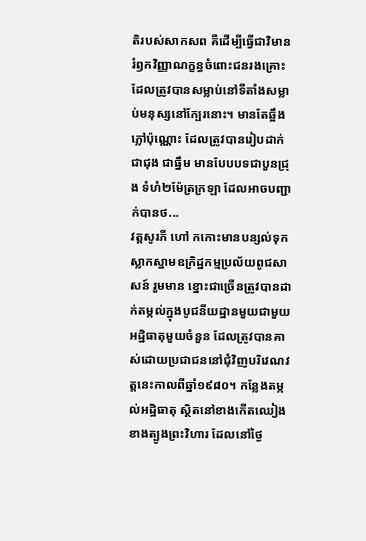តិរបស់សាកសព គឺដើម្បីធ្វើជាវិមានរំឭកវិញ្ញាណក្ខន្ធចំពោះជនរងគ្រោះដែលត្រូវបានសម្លាប់នៅទីតាំងសម្លាប់មនុស្សនៅក្បែរនោះ។ មានតែឆ្អឹងភ្លៅប៉ុណ្ណោះ ដែលត្រូវបានរៀបដាក់ជាជុង ជាធ្នឹម មានបែបបទជាបួនជ្រុង ទំហំ២ម៉ែត្រក្រឡា ដែលអាចបញ្ជាក់បានថ...
វត្តសូរភី ហៅ កកោះមានបន្សល់ទុកស្លាកស្នាមឧក្រិដ្ឋកម្មប្រល័យពូជសាសន៍ រួមមាន ខ្នោះជាច្រើនត្រូវបានដាក់តម្កល់ក្នុងបូជនីយដ្ឋានមួយជាមួយអដ្ឋិធាតុមួយចំនួន ដែលត្រូវបានគាស់ដោយប្រជាជននៅជុំវិញបរិវេណវត្តនេះកាលពីឆ្នាំ១៩៨០។ កន្លែងតម្កល់អដ្ឋិធាតុ ស្ថិតនៅខាងកើតឈៀងខាងត្បូងព្រះវិហារ ដែលនៅថ្ងៃ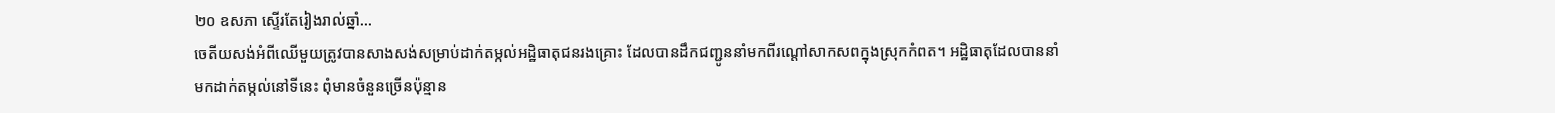២០ ឧសភា ស្ទើរតែរៀងរាល់ឆ្នាំ...
ចេតីយសង់អំពីឈើមួយត្រូវបានសាងសង់សម្រាប់ដាក់តម្កល់អដ្ឋិធាតុជនរងគ្រោះ ដែលបានដឹកជញ្ជូននាំមកពីរណ្ដៅសាកសពក្នុងស្រុកកំពត។ អដ្ឋិធាតុដែលបាននាំមកដាក់តម្កល់នៅទីនេះ ពុំមានចំនួនច្រើនប៉ុន្មាន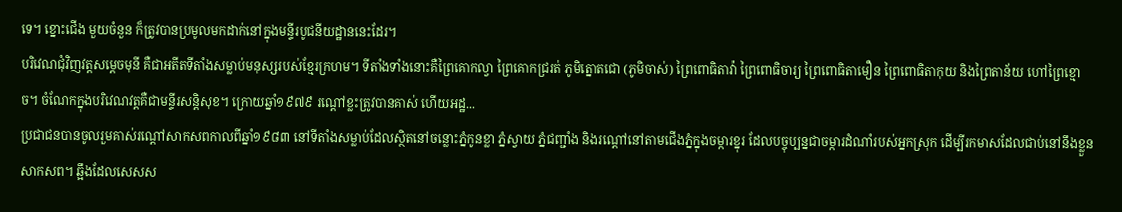ទេ។ ខ្នោះជើង មួយចំនួន ក៏ត្រូវបានប្រមូលមកដាក់នៅក្នុងមន្ទីរបូជនីយដ្ឋាននេះដែរ។
បរិវេណជុំវិញវត្តសមេ្ដចមុនី គឺជាអតីតទីតាំងសម្លាប់មនុស្សរបស់ខ្មែរក្រហម។ ទីតាំងទាំងនោះគឺព្រៃគោកល្វា ព្រៃគោកជ្ររត់ ភូមិត្នោតជោ (ភូមិចាស់) ព្រៃពោធិតាវ៉ា ព្រៃពោធិចារ្យ ព្រៃពោធិតាមឿន ព្រៃពោធិតាកុយ និងព្រៃតាន័យ ហៅព្រៃខ្មោច។ ចំណែកក្នុងបរិវេណវត្តគឺជាមន្ទីរសន្ដិសុខ។ ក្រោយឆ្នាំ១៩៧៩ រណ្ដៅខ្លះត្រូវបានគាស់ ហើយអដ្ឋ...
ប្រជាជនបានចូលរួមគាស់រណ្ដៅសាកសពកាលពីឆ្នាំ១៩៨៣ នៅទីតាំងសម្លាប់ដែលស្ថិតនៅចន្លោះភ្នំកូនខ្លា ភ្នំស្វាយ ភ្នំជញ្ជាំង និងរណ្ដៅនៅតាមជើងភ្នំក្នុងចម្ការខ្នុរ ដែលបច្ចុប្បន្នជាចម្ការដំណាំរបស់អ្នកស្រុក ដើម្បីរកមាសដែលជាប់នៅនឹងខ្លួនសាកសព។ ឆ្អឹងដែលសេសស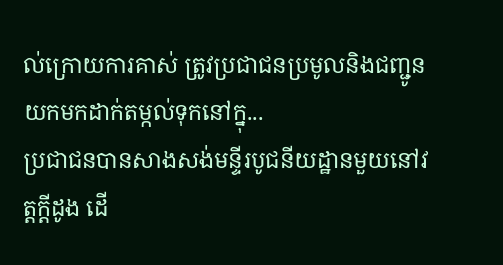ល់ក្រោយការគាស់ ត្រូវប្រជាជនប្រមូលនិងជញ្ជូនយកមកដាក់តម្កល់ទុកនៅក្នុ...
ប្រជាជនបានសាងសង់មន្ទីរបូជនីយដ្ឋានមួយនៅវត្តក្ដីដូង ដើ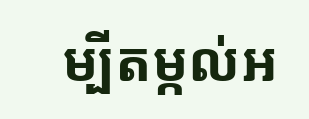ម្បីតម្កល់អ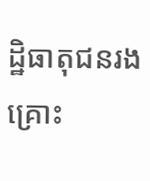ដ្ឋិធាតុជនរងគ្រោះ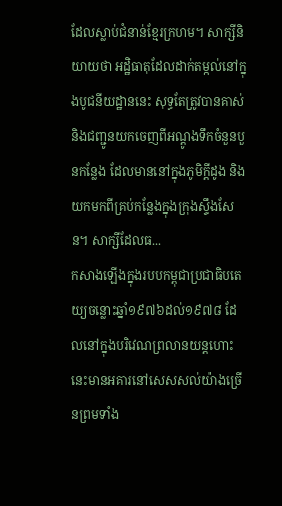ដែលស្លាប់ជំនាន់ខ្មែរក្រហម។ សាក្សីនិយាយថា អដ្ឋិធាតុដែលដាក់តម្កល់នៅក្នុងបូជនីយដ្ឋាននេះ សុទ្ធតែត្រូវបានគាស់ និងជញ្ជូនយកចេញពីអណ្ដូងទឹកចំនួនបួនកន្លែង ដែលមាននៅក្នុងភូមិក្ដីដូង និងយកមកពីគ្រប់កន្លែងក្នុងក្រុងស្ទឹងសែន។ សាក្សីដែលធ...
កសាងឡើងក្នុងរបបកម្ពុជាប្រជាធិបតេយ្យចន្លោះឆ្នាំ១៩៧៦ដល់១៩៧៨ ដែលនៅក្នុងបរិវេណព្រលានយន្តហោះនេះមានអគារនៅសេសសល់យ៉ាងច្រើនព្រមទាំង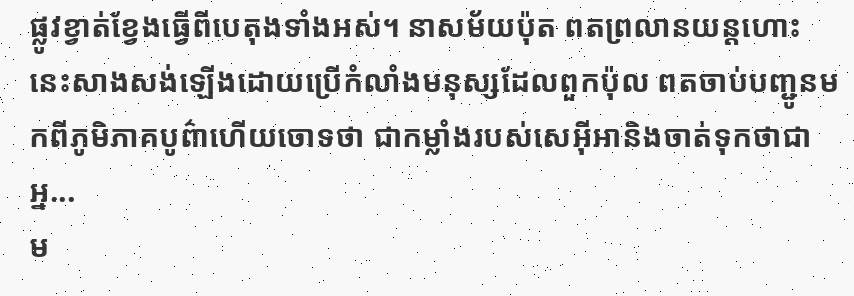ផ្លូវខ្វាត់ខ្វែងធ្វើពីបេតុងទាំងអស់។ នាសម័យប៉ុត ពតព្រលានយន្តហោះនេះសាងសង់ឡើងដោយប្រើកំលាំងមនុស្សដែលពួកប៉ុល ពតចាប់បញ្ជូនមកពីភូមិភាគបូព៌ាហើយចោទថា ជាកម្លាំងរបស់សេអ៊ីអានិងចាត់ទុកថាជាអ្ន...
ម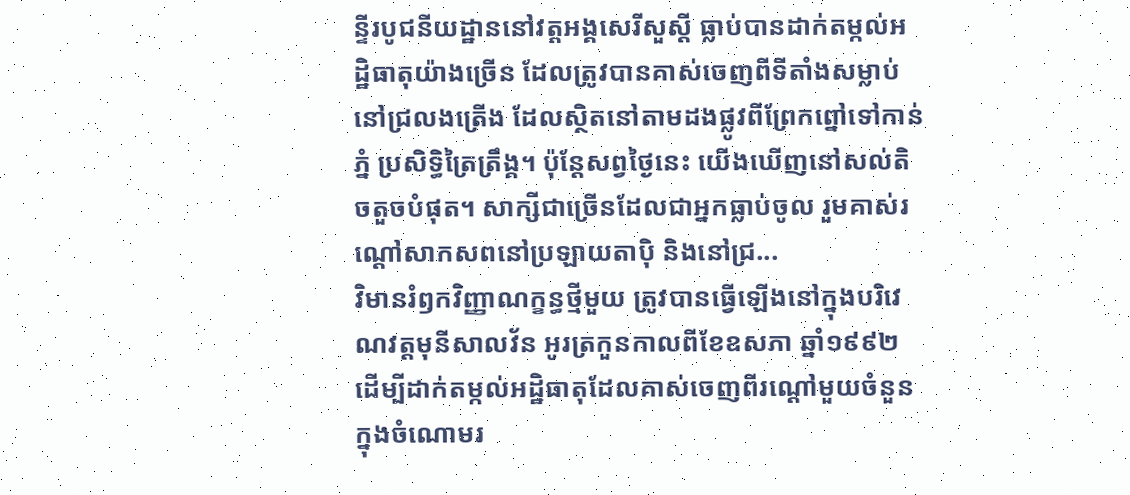ន្ទីរបូជនីយដ្ឋាននៅវត្តអង្គសេរីសួស្ដី ធ្លាប់បានដាក់តម្កល់អដ្ឋិធាតុយ៉ាងច្រើន ដែលត្រូវបានគាស់ចេញពីទីតាំងសម្លាប់នៅជ្រលងត្រើង ដែលស្ថិតនៅតាមដងផ្លូវពីព្រែកព្នៅទៅកាន់ភ្នំ ប្រសិទ្ធិត្រៃត្រឹង្គ។ ប៉ុន្តែសព្វថ្ងៃនេះ យើងឃើញនៅសល់តិចតួចបំផុត។ សាក្សីជាច្រើនដែលជាអ្នកធ្លាប់ចូល រួមគាស់រណ្ដៅសាកសពនៅប្រឡាយតាប៉ិ និងនៅជ្រ...
វិមានរំឭកវិញ្ញាណក្ខន្ធថ្មីមួយ ត្រូវបានធ្វើឡើងនៅក្នុងបរិវេណវត្តមុនីសាលវ័ន អូរត្រកួនកាលពីខែឧសភា ឆ្នាំ១៩៩២ ដើម្បីដាក់តម្កល់អដ្ឋិធាតុដែលគាស់ចេញពីរណ្ដៅមួយចំនួនក្នុងចំណោមរ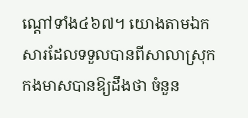ណ្ដៅទាំង៤៦៧។ យោងតាមឯកសារដែលទទួលបានពីសាលាស្រុកកងមាសបានឱ្យដឹងថា ចំនួន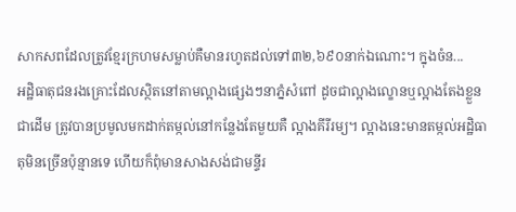សាកសពដែលត្រូវខ្មែរក្រហមសម្លាប់គឺមានរហូតដល់ទៅ៣២,៦៩០នាក់ឯណោះ។ ក្នុងចំន...
អដ្ឋិធាតុជនរងគ្រោះដែលស្ថិតនៅតាមល្អាងផេ្សងៗនាភ្នំសំពៅ ដូចជាល្អាងល្ខោនឬល្អាងតែងខ្លួនជាដើម ត្រូវបានប្រមូលមកដាក់តម្កល់នៅកន្លែងតែមួយគឺ ល្អាងគីរីរម្យ។ ល្អាងនេះមានតម្កល់អដ្ឋិធាតុមិនច្រើនប៉ុន្មានទេ ហើយក៏ពុំមានសាងសង់ជាមន្ទីរ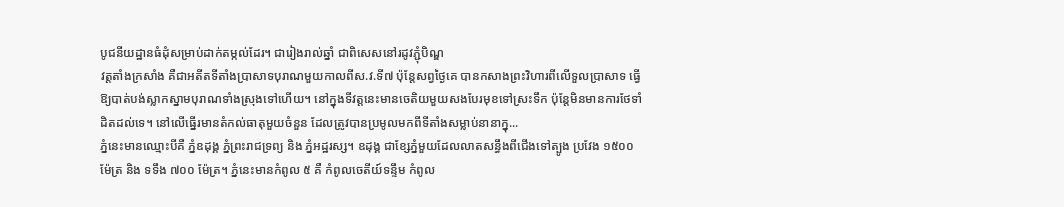បូជនីយដ្ឋានធំដុំសម្រាប់ដាក់តម្កល់ដែរ។ ជារៀងរាល់ឆ្នាំ ជាពិសេសនៅរដូវភ្ជុំបិណ្ឌ
វត្តតាំងក្រសាំង គឺជាអតីតទីតាំងប្រាសាទបុរាណមួយកាលពីស.វ.ទី៧ ប៉ុន្តែសព្វថ្ងៃគេ បានកសាងព្រះវិហារពីលើទួលប្រាសាទ ធ្វើឱ្យបាត់បង់ស្លាកស្នាមបុរាណទាំងស្រុងទៅហើយ។ នៅក្នុងទីវត្តនេះមានចេតិយមួយសងបែរមុខទៅស្រះទឹក ប៉ុន្តែមិនមានការថែទាំដិតដល់ទេ។ នៅលើធ្នើរមានតំកល់ធាតុមួយចំនួន ដែលត្រូវបានប្រមូលមកពីទីតាំងសម្លាប់នានាក្នុ...
ភ្នំនេះមានឈ្មោះបីគឺ ភ្នំឧដុង្គ ភ្នំព្រះរាជទ្រព្យ និង ភ្នំអដ្ឋរស្ស។ ឧដុង្គ ជាខ្សែភ្នំមួយដែលលាតសន្ធឹងពីជើងទៅត្បូង ប្រវែង ១៥០០ ម៉ែត្រ និង ទទឹង ៧០០ ម៉ែត្រ។ ភ្នំនេះមានកំពូល ៥ គឺ កំពូលចេតីយ៍ទន្ទឹម កំពូល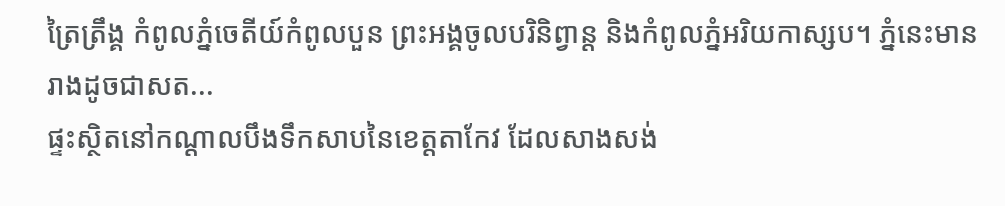ត្រៃត្រឹង្គ កំពូលភ្នំចេតីយ៍កំពូលបួន ព្រះអង្គចូលបរិនិព្វាន្ត និងកំពូលភ្នំអរិយកាស្សប។ ភ្នំនេះមានរាងដូចជាសត...
ផ្ទះស្ថិតនៅកណ្តាលបឹងទឹកសាបនៃខេត្តតាកែវ ដែលសាងសង់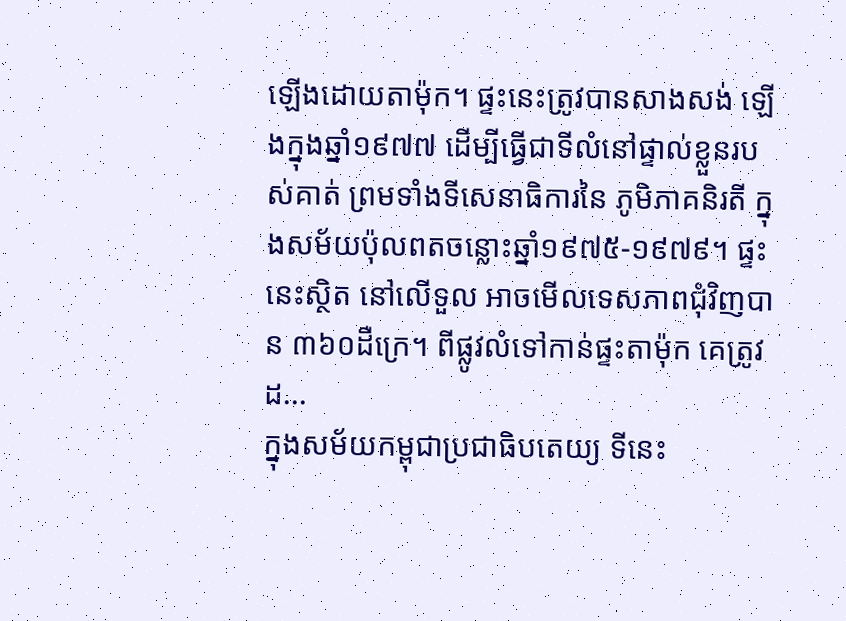ឡើងដោយតាម៉ុក។ ផ្ទះនេះត្រូវបានសាងសង់ ឡើងក្នុងឆ្នាំ១៩៧៧ ដើម្បីធ្វើជាទីលំនៅផ្ទាល់ខ្លួនរបស់គាត់ ព្រមទាំងទីសេនាធិការនៃ ភូមិភាគនិរតី ក្នុងសម័យប៉ុលពតចន្លោះឆ្នាំ១៩៧៥-១៩៧៩។ ផ្ទះនេះស្ថិត នៅលើទួល អាចមើលទេសភាពជុំវិញបាន ៣៦០ដឺក្រេ។ ពីផ្លូវលំទៅកាន់ផ្ទះតាម៉ុក គេត្រូវដ...
ក្នុងសម័យកម្ពុជាប្រជាធិបតេយ្យ ទីនេះ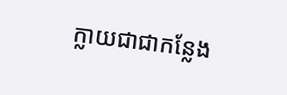ក្លាយជាជាកន្លែង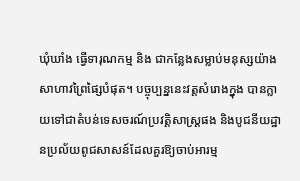ឃុំឃាំង ធ្វើទារុណកម្ម និង ជាកន្លែងសម្លាប់មនុស្សយ៉ាងសាហាវព្រៃផ្សៃបំផុត។ បច្ចុប្បន្ននេះវត្តសំរោងក្នុង បានក្លាយទៅជាតំបន់ទេសចរណ៍ប្រវត្តិសាស្រ្តផង និងបូជនីយដ្ឋានប្រល័យពូជសាសន៍ដែលគួរឱ្យចាប់អារម្ម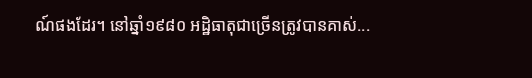ណ៍ផងដែរ។ នៅឆ្នាំ១៩៨០ អដ្ឋិធាតុជាច្រើនត្រូវបានគាស់...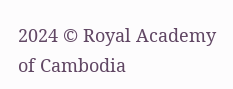2024 © Royal Academy of Cambodia